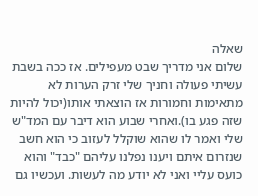שאלה
שלום אני מדריך שבט מעפילים. אז ככה בשבת עשיתי פעולה וחניך שלי זרק הערות לא מתאימות וחמורות אז הוצאתי אותו(יכול להיות שזה פגע בו).ואחרי שבוע הוא דיבר עם המד"ש שלי ואמר לו שהוא שוקלל לעזוב כי הוא חשב שנזרום איתם ויענו נפלנו עליהם "כבד" והוא כועס עליי ואני לא יודע מה לעשות. ועכשיו גם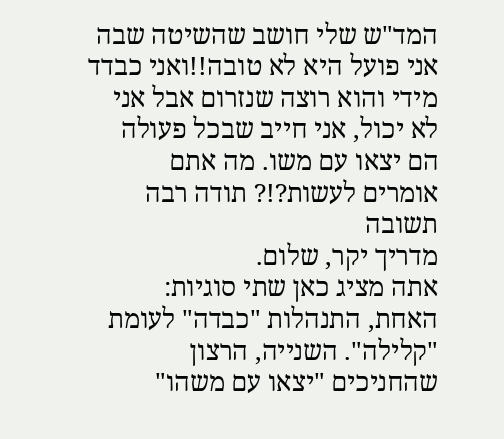המד"ש שלי חושב שהשיטה שבה אני פועל היא לא טובה!!ואני כבדד מידי והוא רוצה שנזרום אבל אני לא יכול, אני חייב שבכל פעולה הם יצאו עם משו. מה אתם אומרים לעשות?!? תודה רבה
תשובה
מדריך יקר, שלום.
אתה מציג כאן שתי סוגיות: האחת, התנהלות "כבדה" לעומת "קלילה". השנייה, הרצון שהחניכים "יצאו עם משהו"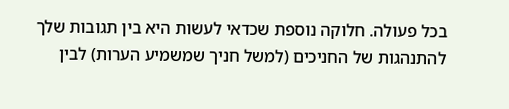בכל פעולה. חלוקה נוספת שכדאי לעשות היא בין תגובות שלך להתנהגות של החניכים (למשל חניך שמשמיע הערות) לבין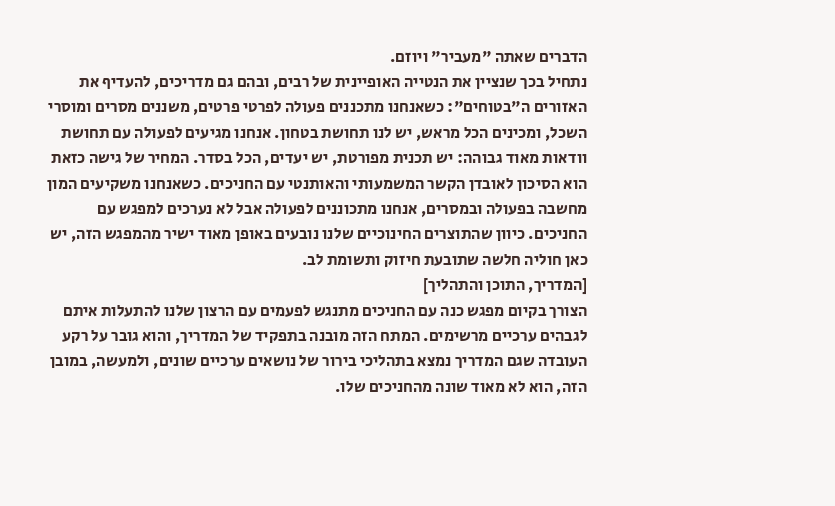הדברים שאתה "מעביר" ויוזם.
נתחיל בכך שנציין את הנטייה האופיינית של רבים, ובהם גם מדריכים, להעדיף את האזורים ה"בטוחים": כשאנחנו מתכננים פעולה לפרטי פרטים, משננים מסרים ומוסרי השכל, ומכינים הכל מראש, יש לנו תחושת בטחון. אנחנו מגיעים לפעולה עם תחושת וודאות מאוד גבוהה: יש תכנית מפורטת, יש יעדים, הכל בסדר. המחיר של גישה כזאת הוא הסיכון לאובדן הקשר המשמעותי והאותנטי עם החניכים. כשאנחנו משקיעים המון מחשבה בפעולה ובמסרים, אנחנו מתכוננים לפעולה אבל לא נערכים למפגש עם החניכים. כיוון שהתוצרים החינוכיים שלנו נובעים באופן מאוד ישיר מהמפגש הזה, יש כאן חוליה חלשה שתובעת חיזוק ותשומת לב.
[המדריך, התוכן והתהליך]
הצורך בקיום מפגש כנה עם החניכים מתנגש לפעמים עם הרצון שלנו להתעלות איתם לגבהים ערכיים מרשימים. המתח הזה מובנה בתפקיד של המדריך, והוא גובר על רקע העובדה שגם המדריך נמצא בתהליכי בירור של נושאים ערכיים שונים, ולמעשה, במובן הזה, הוא לא מאוד שונה מהחניכים שלו.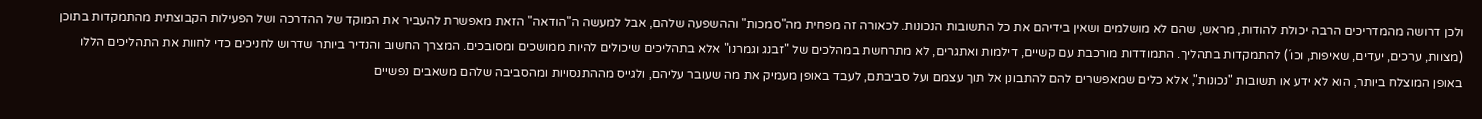ולכן דרושה מהמדריכים הרבה יכולת להודות, מראש, שהם לא מושלמים ושאין בידיהם את כל התשובות הנכונות. לכאורה זה מפחית מה"סמכות" וההשפעה שלהם, אבל למעשה ה"הודאה" הזאת מאפשרת להעביר את המוקד של ההדרכה ושל הפעילות הקבוצתית מהתמקדות בתוכן (מצוות, ערכים, יעדים, שאיפות, וכו´) להתמקדות בתהליך. התמודדות מורכבת עם קשיים, דילמות ואתגרים, לא מתרחשת במהלכים של "זבנג וגמרנו" אלא בתהליכים שיכולים להיות ממושכים ומסובכים. המצרך החשוב והנדיר ביותר שדרוש לחניכים כדי לחוות את התהליכים הללו באופן המוצלח ביותר, הוא לא ידע או תשובות "נכונות", אלא כלים שמאפשרים להם להתבונן אל תוך עצמם ועל סביבתם, לעבד באופן מעמיק את מה שעובר עליהם, ולגייס מההתנסויות ומהסביבה שלהם משאבים נפשיים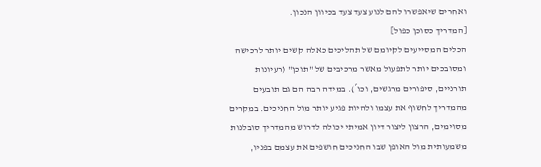ואחרים שיאפשרו להם לנוע צעד צעד בכיוון הנכון.
[המדריך כסוכן כפול]
הכלים המסייעים לקיומם של תהליכים כאלה קשים יותר לרכישה ומסובכים יותר לתפעול מאשר מרכיבים של "תוכן" (רעיונות תורניים, סיפורים מרגשים, וכו´). במידה רבה הם גם תובעים מהמדריך לחשוף את עצמו ולהיות פגיע יותר מול החניכים. במקרים מסוימים, הרצון ליצור דיון אמיתי יכולה לדרוש מהמדריך סובלנות משמעותית מול האופן שבו החניכים חושפים את עצמם בפניו,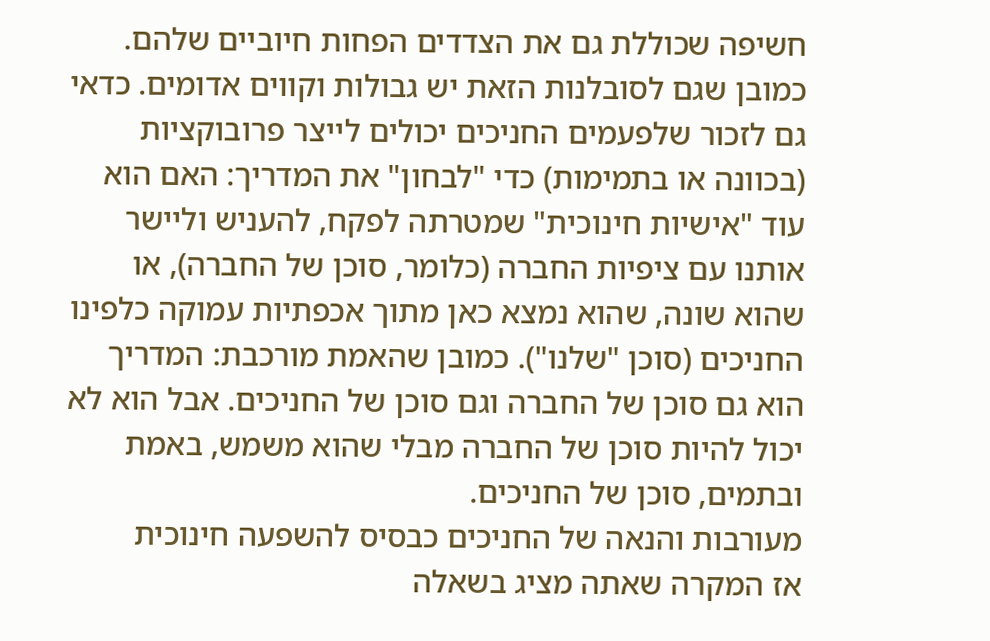חשיפה שכוללת גם את הצדדים הפחות חיוביים שלהם. כמובן שגם לסובלנות הזאת יש גבולות וקווים אדומים. כדאי גם לזכור שלפעמים החניכים יכולים לייצר פרובוקציות (בכוונה או בתמימות) כדי "לבחון" את המדריך: האם הוא עוד "אישיות חינוכית" שמטרתה לפקח, להעניש וליישר אותנו עם ציפיות החברה (כלומר, סוכן של החברה), או שהוא שונה, שהוא נמצא כאן מתוך אכפתיות עמוקה כלפינו החניכים (סוכן "שלנו"). כמובן שהאמת מורכבת: המדריך הוא גם סוכן של החברה וגם סוכן של החניכים. אבל הוא לא יכול להיות סוכן של החברה מבלי שהוא משמש, באמת ובתמים, סוכן של החניכים.
מעורבות והנאה של החניכים כבסיס להשפעה חינוכית
אז המקרה שאתה מציג בשאלה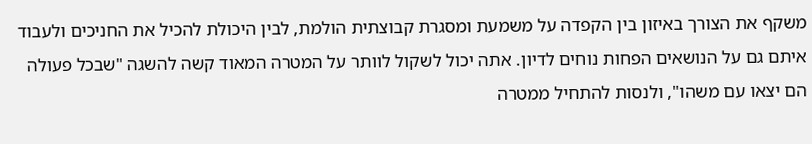משקף את הצורך באיזון בין הקפדה על משמעת ומסגרת קבוצתית הולמת, לבין היכולת להכיל את החניכים ולעבוד איתם גם על הנושאים הפחות נוחים לדיון. אתה יכול לשקול לוותר על המטרה המאוד קשה להשגה "שבכל פעולה הם יצאו עם משהו", ולנסות להתחיל ממטרה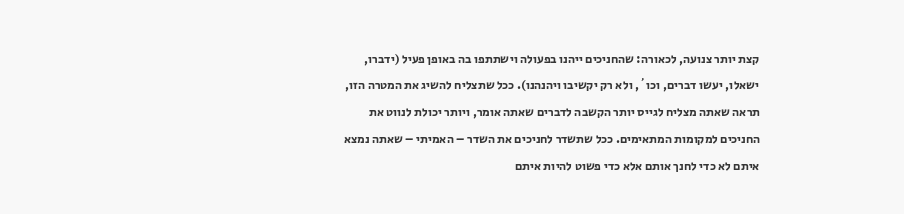קצת יותר צנועה, לכאורה: שהחניכים ייהנו בפעולה וישתתפו בה באופן פעיל (ידברו, ישאלו, יעשו דברים, וכו´, ולא רק יקשיבו ויהנהנו). ככל שתצליח להשיג את המטרה הזו, תראה שאתה מצליח לגייס יותר הקשבה לדברים שאתה אומר, ויותר יכולת לנווט את החניכים למקומות המתאימים. ככל שתשדר לחניכים את השדר – האמיתי – שאתה נמצא איתם לא כדי לחנך אותם אלא כדי פשוט להיות איתם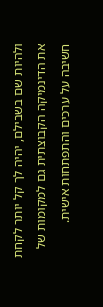ולהיות שם בשבילם, יהיה לך קל יותר לקחת את הדינמיקה הקבוצתית גם למקומות של חשיבה על ערכים והתפתחות אישית.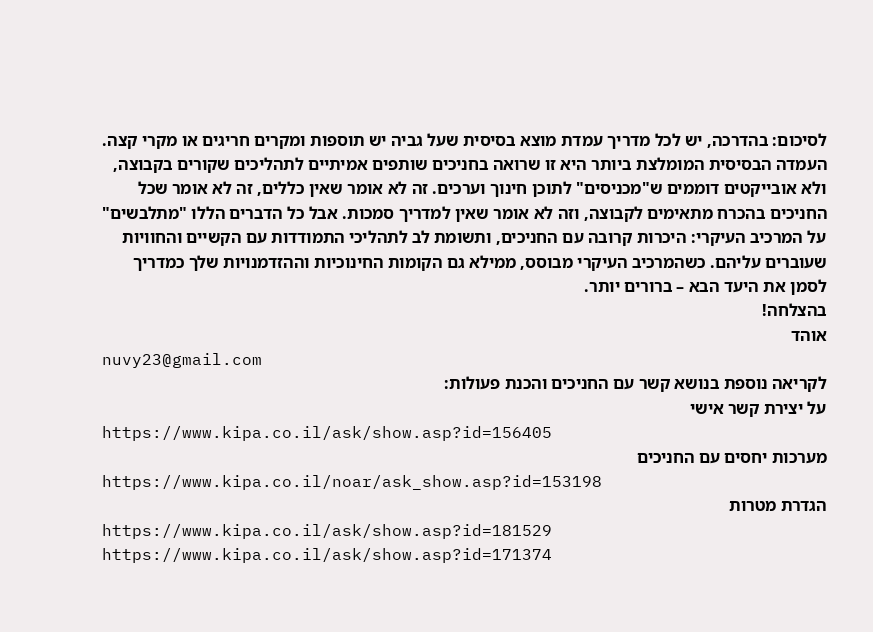לסיכום: בהדרכה, יש לכל מדריך עמדת מוצא בסיסית שעל גביה יש תוספות ומקרים חריגים או מקרי קצה. העמדה הבסיסית המומלצת ביותר היא זו שרואה בחניכים שותפים אמיתיים לתהליכים שקורים בקבוצה, ולא אובייקטים דוממים ש"מכניסים" לתוכן חינוך וערכים. זה לא אומר שאין כללים, זה לא אומר שכל החניכים בהכרח מתאימים לקבוצה, וזה לא אומר שאין למדריך סמכות. אבל כל הדברים הללו "מתלבשים" על המרכיב העיקרי: היכרות קרובה עם החניכים, ותשומת לב לתהליכי התמודדות עם הקשיים והחוויות שעוברים עליהם. כשהמרכיב העיקרי מבוסס, ממילא גם הקומות החינוכיות וההזדמנויות שלך כמדריך לסמן את היעד הבא – ברורים יותר.
בהצלחה!
אוהד
nuvy23@gmail.com
לקריאה נוספת בנושא קשר עם החניכים והכנת פעולות:
על יצירת קשר אישי
https://www.kipa.co.il/ask/show.asp?id=156405
מערכות יחסים עם החניכים
https://www.kipa.co.il/noar/ask_show.asp?id=153198
הגדרת מטרות
https://www.kipa.co.il/ask/show.asp?id=181529
https://www.kipa.co.il/ask/show.asp?id=171374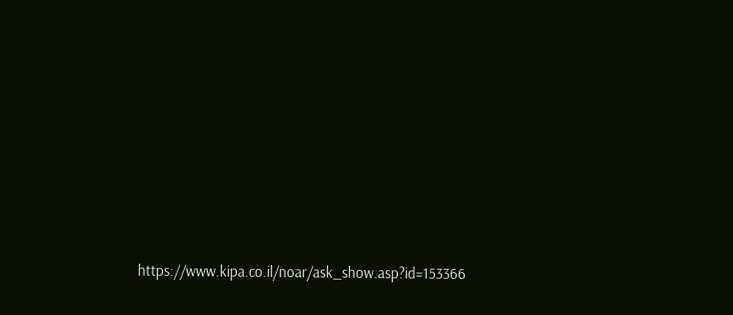https://www.kipa.co.il/noar/ask_show.asp?id=153366